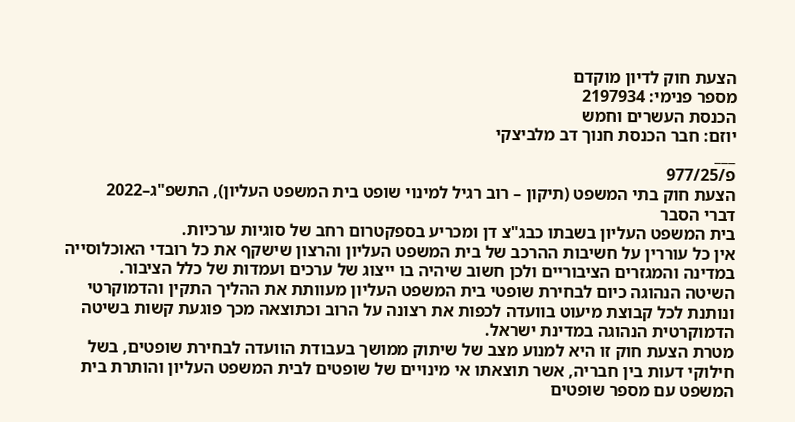הצעת חוק לדיון מוקדם
מספר פנימי: 2197934
הכנסת העשרים וחמש
יוזם: חבר הכנסת חנוך דב מלביצקי
___
פ/977/25
הצעת חוק בתי המשפט (תיקון – רוב רגיל למינוי שופט בית המשפט העליון), התשפ"ג–2022
דברי הסבר
בית המשפט העליון בשבתו כבג"צ דן ומכריע בספקטרום רחב של סוגיות ערכיות.
אין כל עוררין על חשיבות ההרכב של בית המשפט העליון והרצון שישקף את כל רובדי האוכלוסייה במדינה והמגזרים הציבוריים ולכן חשוב שיהיה בו ייצוג של ערכים ועמדות של כלל הציבור.
השיטה הנהוגה כיום לבחירת שופטי בית המשפט העליון מעוותת את ההליך התקין והדמוקרטי ונותנת לכל קבוצת מיעוט בוועדה לכפות את רצונה על הרוב וכתוצאה מכך פוגעת קשות בשיטה הדמוקרטית הנהוגה במדינת ישראל.
מטרת הצעת חוק זו היא למנוע מצב של שיתוק ממושך בעבודת הוועדה לבחירת שופטים, בשל חילוקי דעות בין חבריה, אשר תוצאתו אי מינויים של שופטים לבית המשפט העליון והותרת בית המשפט עם מספר שופטים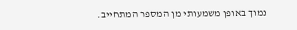נמוך באופן משמעותי מן המספר המתחייב.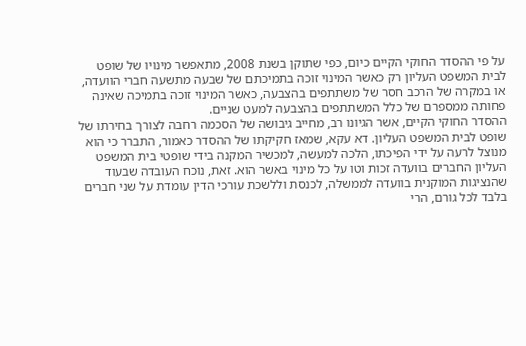על פי ההסדר החוקי הקיים כיום, כפי שתוקן בשנת 2008, מתאפשר מינויו של שופט לבית המשפט העליון רק כאשר המינוי זוכה בתמיכתם של שבעה מתשעה חברי הוועדה, או במקרה של הרכב חסר של משתתפים בהצבעה, כאשר המינוי זוכה בתמיכה שאינה פחותה ממספרם של כלל המשתתפים בהצבעה למעט שניים.
ההסדר החוקי הקיים, אשר הגיונו רב, מחייב גיבושה של הסכמה רחבה לצורך בחירתו של שופט לבית המשפט העליון. דא עקא, שמאז חקיקתו של ההסדר כאמור, התברר כי הוא מנוצל לרעה על ידי הפיכתו, הלכה למעשה, למכשיר המקנה בידי שופטי בית המשפט העליון החברים בוועדה זכות וטו על כל מינוי באשר הוא. זאת, נוכח העובדה שבעוד שהנציגות המוקנית בוועדה לממשלה, לכנסת וללשכת עורכי הדין עומדת על שני חברים בלבד לכל גורם, הרי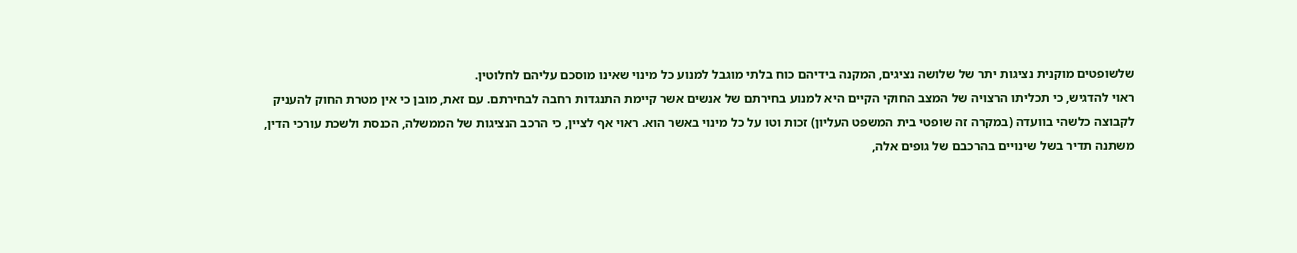שלשופטים מוקנית נציגות יתר של שלושה נציגים, המקנה בידיהם כוח בלתי מוגבל למנוע כל מינוי שאינו מוסכם עליהם לחלוטין.
ראוי להדגיש, כי תכליתו הרצויה של המצב החוקי הקיים היא למנוע בחירתם של אנשים אשר קיימת התנגדות רחבה לבחירתם. עם זאת, מובן כי אין מטרת החוק להעניק לקבוצה כלשהי בוועדה (במקרה זה שופטי בית המשפט העליון) זכות וטו על כל מינוי באשר הוא. ראוי אף לציין, כי הרכב הנציגות של הממשלה, הכנסת ולשכת עורכי הדין, משתנה תדיר בשל שינויים בהרכבם של גופים אלה,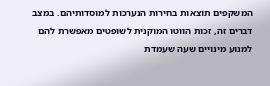המשקפים תוצאות בחירות הנערכות למוסדותיהם. במצב דברים זה, זכות הווטו המוקנית לשופטים מאפשרת להם למנוע מינויים שעה שעמדת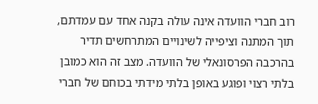רוב חברי הוועדה אינה עולה בקנה אחד עם עמדתם, תוך המתנה וציפייה לשינויים המתרחשים תדיר בהרכבה הפרסונאלי של הוועדה. מצב זה הוא כמובן בלתי רצוי ופוגע באופן בלתי מידתי בכוחם של חברי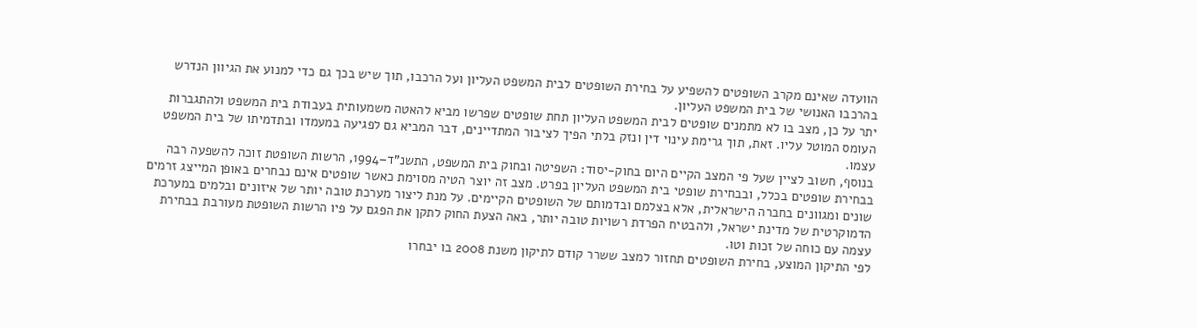הוועדה שאינם מקרב השופטים להשפיע על בחירת השופטים לבית המשפט העליון ועל הרכבו, תוך שיש בכך גם כדי למנוע את הגיוון הנדרש בהרכבו האנושי של בית המשפט העליון.
יתר על כן, מצב בו לא מתמנים שופטים לבית המשפט העליון תחת שופטים שפרשו מביא להאטה משמעותית בעבודת בית המשפט ולהתגברות העומס המוטל עליו. זאת, תוך גרימת עינוי דין ונזק בלתי הפיך לציבור המתדיינים, דבר המביא גם לפגיעה במעמדו ובתדמיתו של בית המשפט עצמו.
בנוסף, חשוב לציין שעל פי המצב הקיים היום בחוק-יסוד: השפיטה ובחוק בית המשפט, התשנ"ד–1994, הרשות השופטת זוכה להשפעה רבה בבחירת שופטים בכלל, ובבחירת שופטי בית המשפט העליון בפרט. מצב זה יוצר הטיה מסוימת כאשר שופטים אינם נבחרים באופן המייצג זרמים שונים ומגוונים בחברה הישראלית, אלא בצלמם ובדמותם של השופטים הקיימים. על מנת ליצור מערכת טובה יותר של איזונים ובלמים במערכת הדמוקרטית של מדינת ישראל, ולהבטיח הפרדת רשויות טובה יותר, באה הצעת החוק לתקן את הפגם על פיו הרשות השופטת מעורבת בבחירת עצמה עם כוחה של זכות וטו.
לפי התיקון המוצע, בחירת השופטים תחזור למצב ששרר קודם לתיקון משנת 2008 בו יבחרו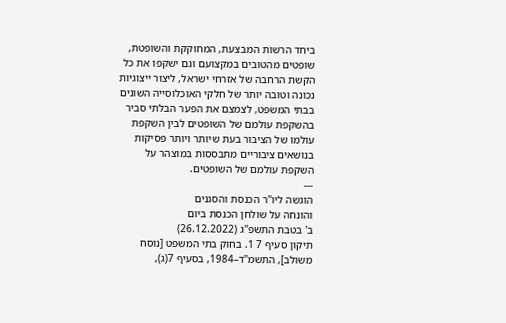ביחד הרשות המבצעת, המחוקקת והשופטת, שופטים מהטובים במקצועם וגם ישקפו את כל הקשת הרחבה של אזרחי ישראל, ליצור ייצוגיות נכונה וטובה יותר של חלקי האוכלוסייה השונים בבתי המשפט, לצמצם את הפער הבלתי סביר בהשקפת עולמם של השופטים לבין השקפת עולמו של הציבור בעת שיותר ויותר פסיקות בנושאים ציבוריים מתבססות במוצהר על השקפת עולמם של השופטים.
---
הוגשה ליו"ר הכנסת והסגנים
והונחה על שולחן הכנסת ביום
ב' בטבת התשפ"ג (26.12.2022)
תיקון סעיף 7 1. בחוק בתי המשפט [נוסח משולב], התשמ"ד–1984, בסעיף 7(ג),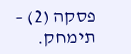פסקה (2) – תימחק.